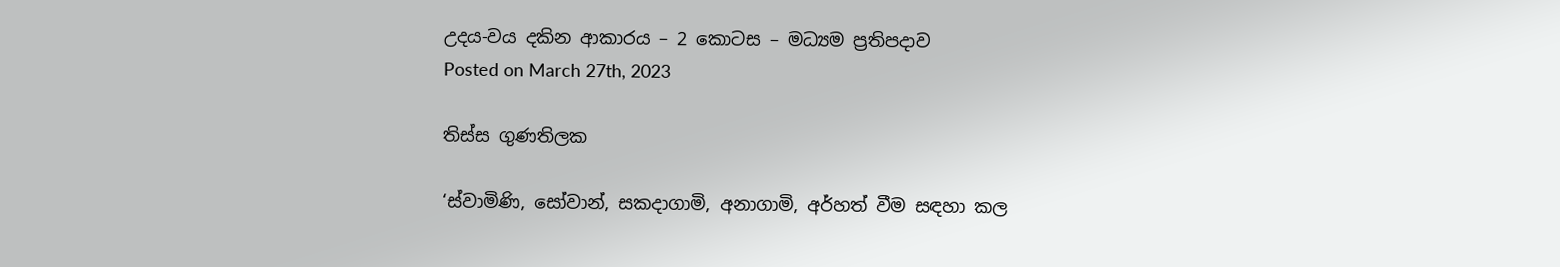උදය-වය දකින ආකාරය – 2 කොටස – මධ්‍යම ප්‍රතිපදාව
Posted on March 27th, 2023

තිස්ස ගුණතිලක

‘ස්වාමිණි, සෝවාන්, සකදාගාමි, අනාගාමි, අර්හත් වීම සඳහා කල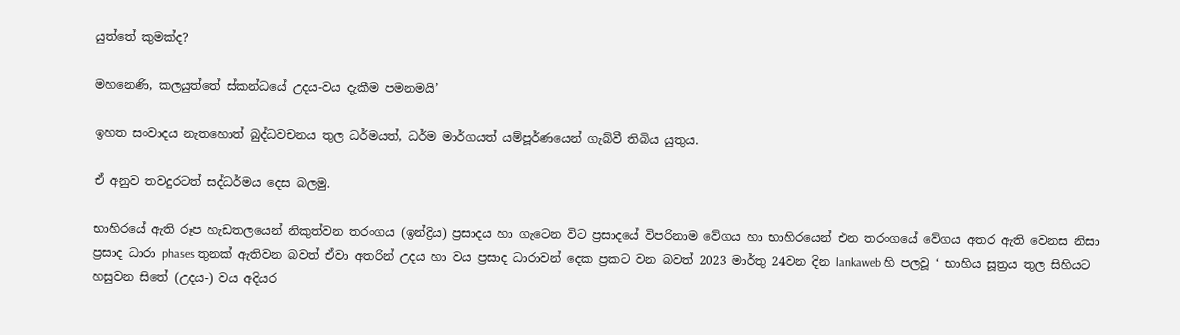යුත්තේ කුමක්ද?

මහනෙණි, කලයුත්තේ ස්කන්ධයේ උදය-වය දැකීම පමනමයි’

ඉහත සංවාදය නැතහොත් බුද්ධවචනය තුල ධර්මයත්, ධර්ම මාර්ගයත් යම්පූර්ණයෙන් ගැබ්වී තිබිය යුතුය.

ඒ අනුව තවදුරටත් සද්ධර්මය දෙස බලමු.

භාහිරයේ ඇති රූප හැඩතලයෙන් නිකුත්වන තරංගය (ඉන්ද්‍රිය) ප්‍රසාදය හා ගැටෙන විට ප්‍රසාදයේ විපරිනාම වේගය හා භාහිරයෙන් එන තරංගයේ වේගය අතර ඇති වෙනස නිසා ප්‍රසාද ධාරා phases තුනක් ඇතිවන බවත් ඒවා අතරින් උදය හා වය ප්‍රසාද ධාරාවන් දෙක ප්‍රකට වන බවත් 2023 මාර්තු 24වන දින lankaweb හි පලවූ ‘ භාහිය සූත්‍රය තුල සිහියට හසුවන සිතේ (උදය-) වය අදියර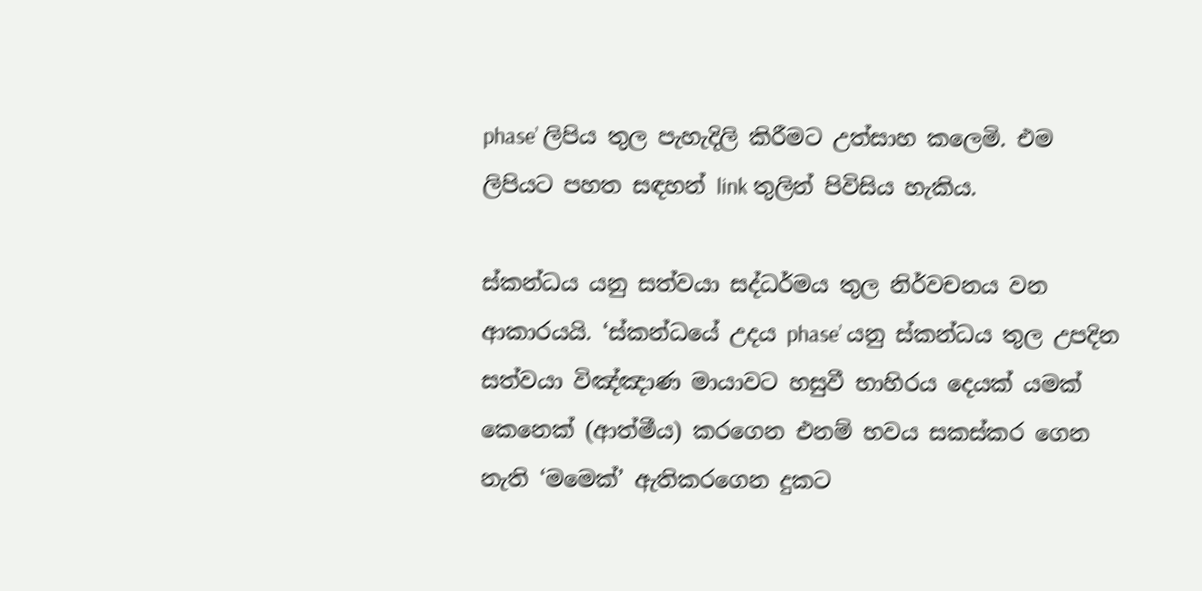phase’ ලිපිය තුල පැහැදිලි කිරීමට උත්සාහ කලෙමි. එම ලිපියට පහත සඳහන් link තුලින් පිවිසිය හැකිය.

ස්කන්ධය යනු සත්වයා සද්ධර්මය තුල නිර්වචනය වන ආකාරයයි. ‘ස්කන්ධයේ උදය phase’ යනු ස්කන්ධය තුල උපදින සත්වයා විඤ්ඤාණ මායාවට හසුවී භාහිරය දෙයක් යමක් කෙනෙක් (ආත්මීය) කරගෙන එනම් භවය සකස්කර ගෙන නැති ‘මමෙක්’ ඇතිකරගෙන දුකට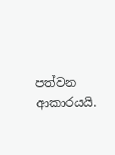පත්වන ආකාරයයි.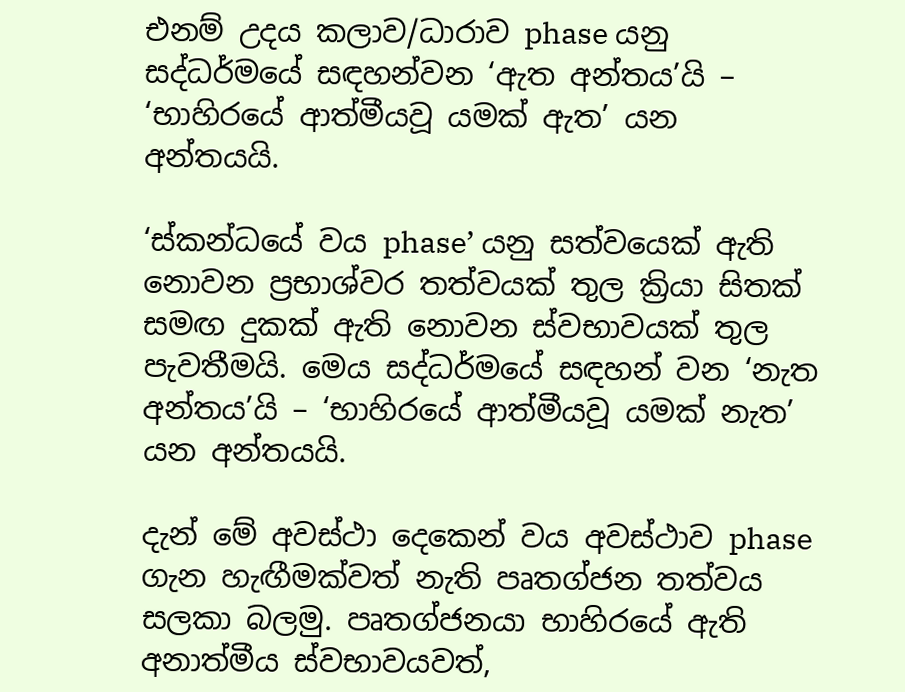එනම් උදය කලාව/ධාරාව phase යනු සද්ධර්මයේ සඳහන්වන ‘ඇත අන්තය’යි – ‘භාහිරයේ ආත්මීයවූ යමක් ඇත’ යන අන්තයයි.

‘ස්කන්ධයේ වය phase’ යනු සත්වයෙක් ඇති නොවන ප්‍රභාශ්වර තත්වයක් තුල ක්‍රියා සිතක් සමඟ දුකක් ඇති නොවන ස්වභාවයක් තුල පැවතීමයි. මෙය සද්ධර්මයේ සඳහන් වන ‘නැත අන්තය’යි – ‘භාහිරයේ ආත්මීයවූ යමක් නැත’ යන අන්තයයි.

දැන් මේ අවස්ථා දෙකෙන් වය අවස්ථාව phase ගැන හැඟීමක්වත් නැති පෘතග්ජන තත්වය සලකා බලමු. පෘතග්ජනයා භාහිරයේ ඇති අනාත්මීය ස්වභාවයවත්,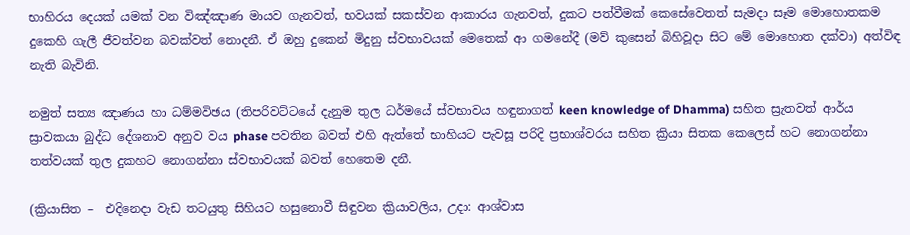භාහිරය දෙයක් යමක් වන විඤ්ඤාණ මායව ගැනවත්, භවයක් සකස්වන ආකාරය ගැනවත්, දුකට පත්වීමක් කෙසේවෙතත් සැමදා සෑම මොහොතකම දුකෙහි ගැලී ජීවත්වන බවක්වත් නොදනී. ඒ ඔහු දුකෙන් මිදුනු ස්වභාවයක් මෙතෙක් ආ ගමනේදී (මව් කුසෙන් බිහිවූදා සිට මේ මොහොත දක්වා) අත්විඳ නැති බැවිනි.

නමුත් සත්‍ය ඤාණය හා ධම්මවිඡය (තිපරිවට්ටයේ දැනුම තුල ධර්මයේ ස්වභාවය හඳුනාගත් keen knowledge of Dhamma) සහිත ස්‍රැතවත් ආර්ය ස්‍රාවකයා බුද්ධ දේශනාව අනුව වය phase පවතින බවත් එහි ඇත්තේ භාහියට පැවසූ පරිදි ප්‍රභාශ්වරය සහිත ක්‍රියා සිතක කෙලෙස් හට නොගන්නා තත්වයක් තුල දුකහට නොගන්නා ස්වභාවයක් බවත් හෙතෙම දනී.

(ක්‍රියාසිත –  එදිනෙදා වැඩ තටයුතු සිහියට හසුනොවී සිඳුවන ක්‍රියාවලිය, උදා: ආශ්වාස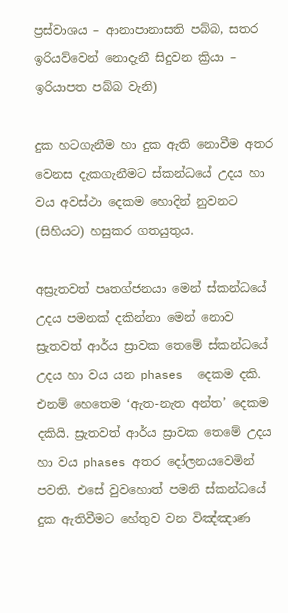ප්‍රස්වාශය – ආනාපානාසති පබ්බ, සතර ඉරියව්වෙන් නොදැනී සිදුවන ක්‍රියා – ඉරියාපත පබ්බ වැනි)

දුක හටගැනීම හා දුක ඇති නොවීම අතර වෙනස දැකගැනීමට ස්කන්ධයේ උදය හා වය අවස්ථා දෙකම හොදින් නුවනට (සිහියට) හසුකර ගතයුතුය.

අස්‍රැතවත් පෘතග්ජනයා මෙන් ස්කන්ධයේ උදය පමනක් දකින්නා මෙන් නොව ස්‍රැතවත් ආර්ය ස්‍රාවක තෙමේ ස්කන්ධයේ උදය හා වය යන phases  දෙකම දකි. එනම් හෙතෙම ‘ඇත-නැත අන්ත’ දෙකම දකියි. ස්‍රැතවත් ආර්ය ස්‍රාවක තෙමේ උදය හා වය phases අතර දෝලනයවෙමින් පවති. එසේ වුවහොත් පමනි ස්කන්ධයේ දුක ඇතිවීමට හේතුව වන විඤ්ඤාණ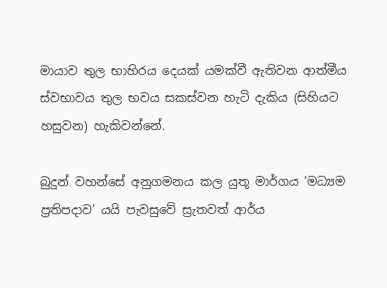මායාව තුල භාහිරය දෙයක් යමක්වී ඇතිවන ආත්මීය ස්වභාවය තුල භවය සකස්වන හැටි දැකිය (සිහියට හසුවන) හැකිවන්නේ.

බුදුන් වහන්සේ අනුගමනය කල යුතූ මාර්ගය ‘මධ්‍යම ප්‍රතිපදාව’ යයි පැවසුවේ ස්‍රැතවත් ආර්ය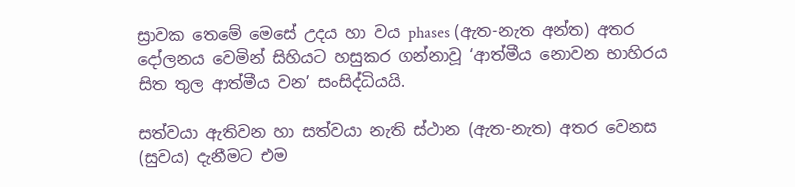ස්‍රාවක තෙමේ මෙසේ උදය හා වය phases (ඇත-නැත අන්ත) අතර දෝලනය වෙමින් සිහියට හසුකර ගන්නාවූ ‘ආත්මීය නොවන භාහිරය සිත තුල ආත්මීය වන’ සංසිද්ධියයි.

සත්වයා ඇතිවන හා සත්වයා නැති ස්ථාන (ඇත-නැත) අතර වෙනස (සුවය) දැනීමට එම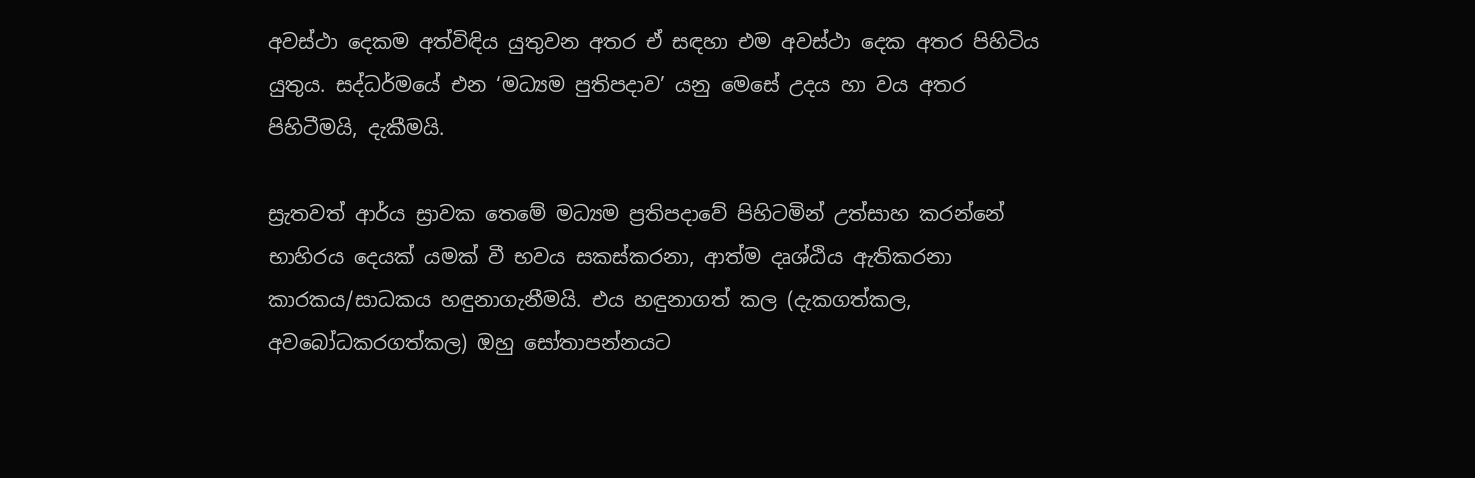අවස්ථා දෙකම අත්විඳිය යුතුවන අතර ඒ සඳහා එම අවස්ථා දෙක අතර පිහිටිය යුතුය. සද්ධර්මයේ එන ‘මධ්‍යම පුතිපදාව’ යනු මෙසේ උදය හා වය අතර පිහිටීමයි, දැකීමයි.

ස්‍රැතවත් ආර්ය ස්‍රාවක තෙමේ මධ්‍යම ප්‍රතිපදාවේ පිහිටමින් උත්සාහ කරන්නේ භාහිරය දෙයක් යමක් වී භවය සකස්කරනා, ආත්ම දෘශ්ඨිය ඇතිකරනා කාරකය/සාධකය හඳුනාගැනීමයි. එය හඳුනාගත් කල (දැකගත්කල, අවබෝධකරගත්කල) ඔහු සෝතාපන්නයට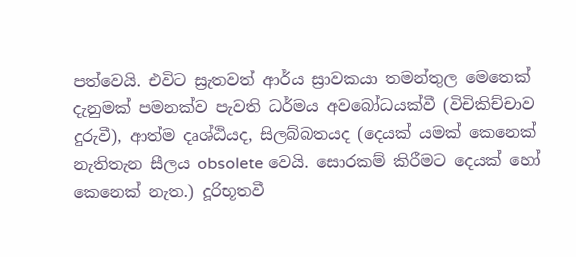පත්වෙයි. එවිට ස්‍රැතවත් ආර්ය ස්‍රාවකයා තමන්තුල මෙතෙක් දැනුමක් පමනක්ව පැවති ධර්මය අවබෝධයක්වී (විචිකිච්චාව දුරුවී), ආත්ම දෘශ්ඨියද, සිලබ්බතයද (දෙයක් යමක් කෙනෙක් නැතිතැන සීලය obsolete වෙයි. සොරකම් කිරීමට දෙයක් හෝ කෙනෙක් නැත.) දූරිභූතවී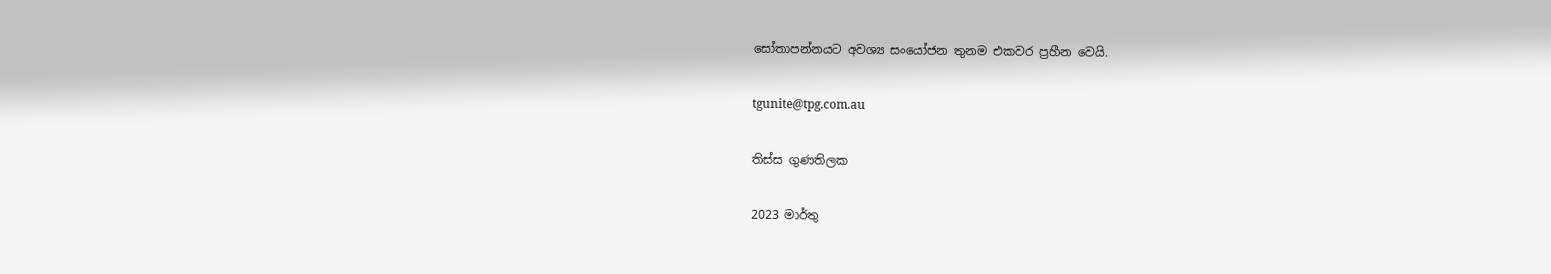සෝතාපන්නයට අවශ්‍ය සංයෝජන තුනම එකවර ප්‍රහීන වෙයි.

tgunite@tpg.com.au

තිස්ස ගුණතිලක

2023 මාර්තු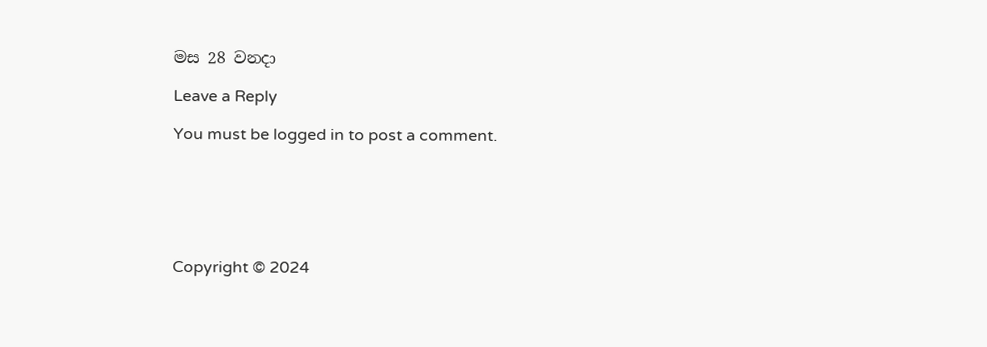මස 28 වනදා

Leave a Reply

You must be logged in to post a comment.






Copyright © 2024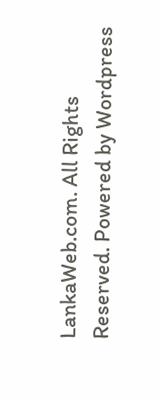LankaWeb.com. All Rights Reserved. Powered by Wordpress